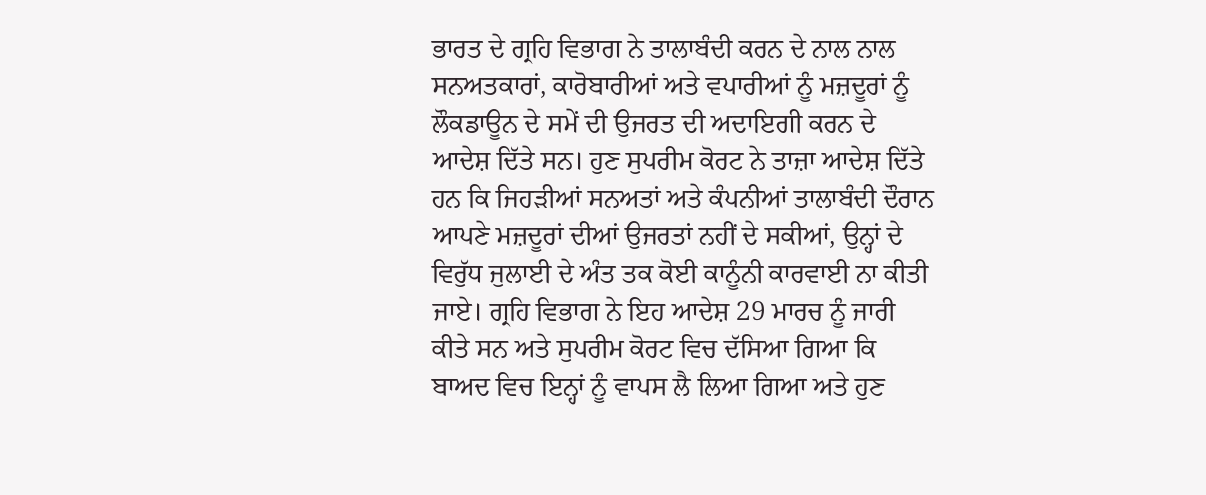ਭਾਰਤ ਦੇ ਗ੍ਰਹਿ ਵਿਭਾਗ ਨੇ ਤਾਲਾਬੰਦੀ ਕਰਨ ਦੇ ਨਾਲ ਨਾਲ ਸਨਅਤਕਾਰਾਂ, ਕਾਰੋਬਾਰੀਆਂ ਅਤੇ ਵਪਾਰੀਆਂ ਨੂੰ ਮਜ਼ਦੂਰਾਂ ਨੂੰ ਲੌਕਡਾਊਨ ਦੇ ਸਮੇਂ ਦੀ ਉਜਰਤ ਦੀ ਅਦਾਇਗੀ ਕਰਨ ਦੇ ਆਦੇਸ਼ ਦਿੱਤੇ ਸਨ। ਹੁਣ ਸੁਪਰੀਮ ਕੋਰਟ ਨੇ ਤਾਜ਼ਾ ਆਦੇਸ਼ ਦਿੱਤੇ ਹਨ ਕਿ ਜਿਹੜੀਆਂ ਸਨਅਤਾਂ ਅਤੇ ਕੰਪਨੀਆਂ ਤਾਲਾਬੰਦੀ ਦੌਰਾਨ ਆਪਣੇ ਮਜ਼ਦੂਰਾਂ ਦੀਆਂ ਉਜਰਤਾਂ ਨਹੀਂ ਦੇ ਸਕੀਆਂ, ਉਨ੍ਹਾਂ ਦੇ ਵਿਰੁੱਧ ਜੁਲਾਈ ਦੇ ਅੰਤ ਤਕ ਕੋਈ ਕਾਨੂੰਨੀ ਕਾਰਵਾਈ ਨਾ ਕੀਤੀ ਜਾਏ। ਗ੍ਰਹਿ ਵਿਭਾਗ ਨੇ ਇਹ ਆਦੇਸ਼ 29 ਮਾਰਚ ਨੂੰ ਜਾਰੀ ਕੀਤੇ ਸਨ ਅਤੇ ਸੁਪਰੀਮ ਕੋਰਟ ਵਿਚ ਦੱਸਿਆ ਗਿਆ ਕਿ ਬਾਅਦ ਵਿਚ ਇਨ੍ਹਾਂ ਨੂੰ ਵਾਪਸ ਲੈ ਲਿਆ ਗਿਆ ਅਤੇ ਹੁਣ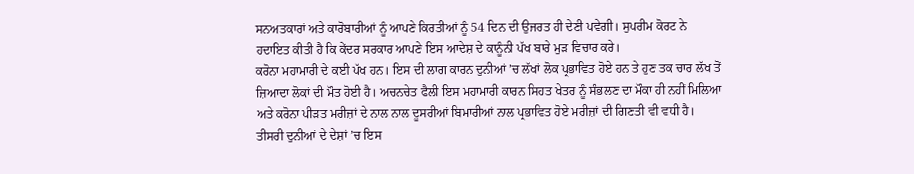ਸਨਅਤਕਾਰਾਂ ਅਤੇ ਕਾਰੋਬਾਰੀਆਂ ਨੂੰ ਆਪਣੇ ਕਿਰਤੀਆਂ ਨੂੰ 54 ਦਿਨ ਦੀ ਉਜਰਤ ਹੀ ਦੇਣੀ ਪਵੇਗੀ। ਸੁਪਰੀਮ ਕੋਰਟ ਨੇ ਹਦਾਇਤ ਕੀਤੀ ਹੈ ਕਿ ਕੇਂਦਰ ਸਰਕਾਰ ਆਪਣੇ ਇਸ ਆਦੇਸ਼ ਦੇ ਕਾਨੂੰਨੀ ਪੱਖ ਬਾਰੇ ਮੁੜ ਵਿਚਾਰ ਕਰੇ।
ਕਰੋਨਾ ਮਹਾਮਾਰੀ ਦੇ ਕਈ ਪੱਖ ਹਨ। ਇਸ ਦੀ ਲਾਗ ਕਾਰਨ ਦੁਨੀਆਂ ’ਚ ਲੱਖਾਂ ਲੋਕ ਪ੍ਰਭਾਵਿਤ ਹੋਏ ਹਨ ਤੇ ਹੁਣ ਤਕ ਚਾਰ ਲੱਖ ਤੋਂ ਜ਼ਿਆਦਾ ਲੋਕਾਂ ਦੀ ਮੌਤ ਹੋਈ ਹੈ। ਅਚਨਚੇਤ ਫੈਲੀ ਇਸ ਮਹਾਮਾਰੀ ਕਾਰਨ ਸਿਹਤ ਖੇਤਰ ਨੂੰ ਸੰਭਲਣ ਦਾ ਮੌਕਾ ਹੀ ਨਹੀਂ ਮਿਲਿਆ ਅਤੇ ਕਰੋਨਾ ਪੀੜਤ ਮਰੀਜ਼ਾਂ ਦੇ ਨਾਲ ਨਾਲ ਦੂਸਰੀਆਂ ਬਿਮਾਰੀਆਂ ਨਾਲ ਪ੍ਰਭਾਵਿਤ ਹੋਏ ਮਰੀਜ਼ਾਂ ਦੀ ਗਿਣਤੀ ਵੀ ਵਧੀ ਹੈ। ਤੀਸਰੀ ਦੁਨੀਆਂ ਦੇ ਦੇਸ਼ਾਂ ’ਚ ਇਸ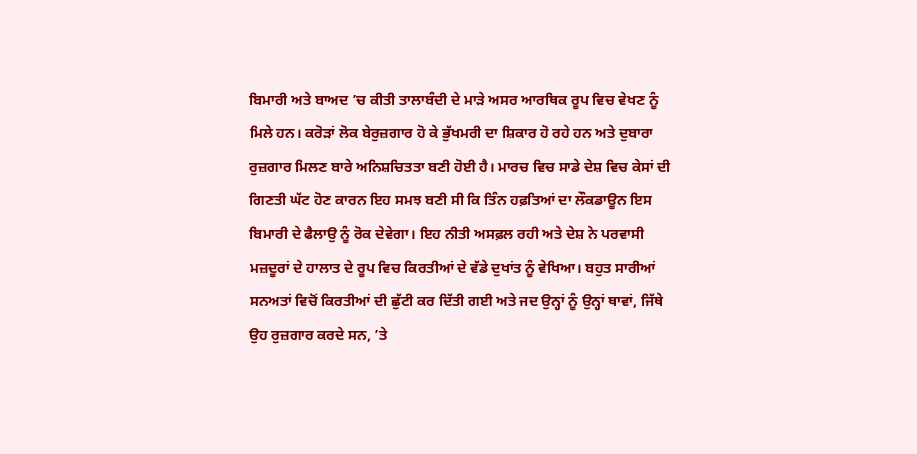ਬਿਮਾਰੀ ਅਤੇ ਬਾਅਦ ’ਚ ਕੀਤੀ ਤਾਲਾਬੰਦੀ ਦੇ ਮਾੜੇ ਅਸਰ ਆਰਥਿਕ ਰੂਪ ਵਿਚ ਵੇਖਣ ਨੂੰ ਮਿਲੇ ਹਨ। ਕਰੋੜਾਂ ਲੋਕ ਬੇਰੁਜ਼ਗਾਰ ਹੋ ਕੇ ਭੁੱਖਮਰੀ ਦਾ ਸ਼ਿਕਾਰ ਹੋ ਰਹੇ ਹਨ ਅਤੇ ਦੁਬਾਰਾ ਰੁਜ਼ਗਾਰ ਮਿਲਣ ਬਾਰੇ ਅਨਿਸ਼ਚਿਤਤਾ ਬਣੀ ਹੋਈ ਹੈ। ਮਾਰਚ ਵਿਚ ਸਾਡੇ ਦੇਸ਼ ਵਿਚ ਕੇਸਾਂ ਦੀ ਗਿਣਤੀ ਘੱਟ ਹੋਣ ਕਾਰਨ ਇਹ ਸਮਝ ਬਣੀ ਸੀ ਕਿ ਤਿੰਨ ਹਫ਼ਤਿਆਂ ਦਾ ਲੌਕਡਾਊਨ ਇਸ ਬਿਮਾਰੀ ਦੇ ਫੈਲਾਉ ਨੂੰ ਰੋਕ ਦੇਵੇਗਾ। ਇਹ ਨੀਤੀ ਅਸਫ਼ਲ ਰਹੀ ਅਤੇ ਦੇਸ਼ ਨੇ ਪਰਵਾਸੀ ਮਜ਼ਦੂਰਾਂ ਦੇ ਹਾਲਾਤ ਦੇ ਰੂਪ ਵਿਚ ਕਿਰਤੀਆਂ ਦੇ ਵੱਡੇ ਦੁਖਾਂਤ ਨੂੰ ਵੇਖਿਆ। ਬਹੁਤ ਸਾਰੀਆਂ ਸਨਅਤਾਂ ਵਿਚੋਂ ਕਿਰਤੀਆਂ ਦੀ ਛੁੱਟੀ ਕਰ ਦਿੱਤੀ ਗਈ ਅਤੇ ਜਦ ਉਨ੍ਹਾਂ ਨੂੰ ਉਨ੍ਹਾਂ ਥਾਵਾਂ, ਜਿੱਥੇ ਉਹ ਰੁਜ਼ਗਾਰ ਕਰਦੇ ਸਨ, ’ਤੇ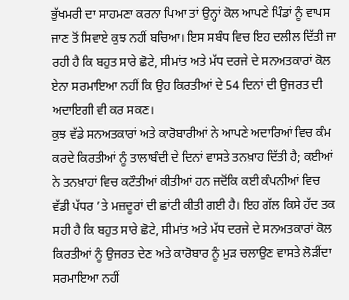ਭੁੱਖਮਰੀ ਦਾ ਸਾਹਮਣਾ ਕਰਨਾ ਪਿਆ ਤਾਂ ਉਨ੍ਹਾਂ ਕੋਲ ਆਪਣੇ ਪਿੰਡਾਂ ਨੂੰ ਵਾਪਸ ਜਾਣ ਤੋਂ ਸਿਵਾਏ ਕੁਝ ਨਹੀਂ ਬਚਿਆ। ਇਸ ਸਬੰਧ ਵਿਚ ਇਹ ਦਲੀਲ ਦਿੱਤੀ ਜਾ ਰਹੀ ਹੈ ਕਿ ਬਹੁਤ ਸਾਰੇ ਛੋਟੇ, ਸੀਮਾਂਤ ਅਤੇ ਮੱਧ ਦਰਜੇ ਦੇ ਸਨਅਤਕਾਰਾਂ ਕੋਲ ਏਨਾ ਸਰਮਾਇਆ ਨਹੀਂ ਕਿ ਉਹ ਕਿਰਤੀਆਂ ਦੇ 54 ਦਿਨਾਂ ਦੀ ਉਜਰਤ ਦੀ ਅਦਾਇਗੀ ਵੀ ਕਰ ਸਕਣ।
ਕੁਝ ਵੱਡੇ ਸਨਅਤਕਾਰਾਂ ਅਤੇ ਕਾਰੋਬਾਰੀਆਂ ਨੇ ਆਪਣੇ ਅਦਾਰਿਆਂ ਵਿਚ ਕੰਮ ਕਰਦੇ ਕਿਰਤੀਆਂ ਨੂੰ ਤਾਲਾਬੰਦੀ ਦੇ ਦਿਨਾਂ ਵਾਸਤੇ ਤਨਖ਼ਾਹ ਦਿੱਤੀ ਹੈ; ਕਈਆਂ ਨੇ ਤਨਖ਼ਾਹਾਂ ਵਿਚ ਕਟੌਤੀਆਂ ਕੀਤੀਆਂ ਹਨ ਜਦੋਂਕਿ ਕਈ ਕੰਪਨੀਆਂ ਵਿਚ ਵੱਡੀ ਪੱਧਰ ’ਤੇ ਮਜ਼ਦੂਰਾਂ ਦੀ ਛਾਂਟੀ ਕੀਤੀ ਗਈ ਹੈ। ਇਹ ਗੱਲ ਕਿਸੇ ਹੱਦ ਤਕ ਸਹੀ ਹੈ ਕਿ ਬਹੁਤ ਸਾਰੇ ਛੋਟੇ, ਸੀਮਾਂਤ ਅਤੇ ਮੱਧ ਦਰਜੇ ਦੇ ਸਨਅਤਕਾਰਾਂ ਕੋਲ ਕਿਰਤੀਆਂ ਨੂੰ ਉਜਰਤ ਦੇਣ ਅਤੇ ਕਾਰੋਬਾਰ ਨੂੰ ਮੁੜ ਚਲਾਉਣ ਵਾਸਤੇ ਲੋੜੀਂਦਾ ਸਰਮਾਇਆ ਨਹੀਂ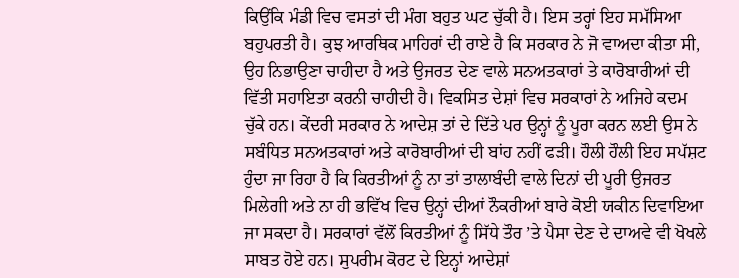ਕਿਉਂਕਿ ਮੰਡੀ ਵਿਚ ਵਸਤਾਂ ਦੀ ਮੰਗ ਬਹੁਤ ਘਟ ਚੁੱਕੀ ਹੈ। ਇਸ ਤਰ੍ਹਾਂ ਇਹ ਸਮੱਸਿਆ ਬਹੁਪਰਤੀ ਹੈ। ਕੁਝ ਆਰਥਿਕ ਮਾਹਿਰਾਂ ਦੀ ਰਾਏ ਹੈ ਕਿ ਸਰਕਾਰ ਨੇ ਜੋ ਵਾਅਦਾ ਕੀਤਾ ਸੀ, ਉਹ ਨਿਭਾਉਣਾ ਚਾਹੀਦਾ ਹੈ ਅਤੇ ਉਜਰਤ ਦੇਣ ਵਾਲੇ ਸਨਅਤਕਾਰਾਂ ਤੇ ਕਾਰੋਬਾਰੀਆਂ ਦੀ ਵਿੱਤੀ ਸਹਾਇਤਾ ਕਰਨੀ ਚਾਹੀਦੀ ਹੈ। ਵਿਕਸਿਤ ਦੇਸ਼ਾਂ ਵਿਚ ਸਰਕਾਰਾਂ ਨੇ ਅਜਿਹੇ ਕਦਮ ਚੁੱਕੇ ਹਨ। ਕੇਂਦਰੀ ਸਰਕਾਰ ਨੇ ਆਦੇਸ਼ ਤਾਂ ਦੇ ਦਿੱਤੇ ਪਰ ਉਨ੍ਹਾਂ ਨੂੰ ਪੂਰਾ ਕਰਨ ਲਈ ਉਸ ਨੇ ਸਬੰਧਿਤ ਸਨਅਤਕਾਰਾਂ ਅਤੇ ਕਾਰੋਬਾਰੀਆਂ ਦੀ ਬਾਂਹ ਨਹੀਂ ਫੜੀ। ਹੌਲੀ ਹੌਲੀ ਇਹ ਸਪੱਸ਼ਟ ਹੁੰਦਾ ਜਾ ਰਿਹਾ ਹੈ ਕਿ ਕਿਰਤੀਆਂ ਨੂੰ ਨਾ ਤਾਂ ਤਾਲਾਬੰਦੀ ਵਾਲੇ ਦਿਨਾਂ ਦੀ ਪੂਰੀ ਉਜਰਤ ਮਿਲੇਗੀ ਅਤੇ ਨਾ ਹੀ ਭਵਿੱਖ ਵਿਚ ਉਨ੍ਹਾਂ ਦੀਆਂ ਨੌਕਰੀਆਂ ਬਾਰੇ ਕੋਈ ਯਕੀਨ ਦਿਵਾਇਆ ਜਾ ਸਕਦਾ ਹੈ। ਸਰਕਾਰਾਂ ਵੱਲੋਂ ਕਿਰਤੀਆਂ ਨੂੰ ਸਿੱਧੇ ਤੌਰ ’ਤੇ ਪੈਸਾ ਦੇਣ ਦੇ ਦਾਅਵੇ ਵੀ ਖੋਖਲੇ ਸਾਬਤ ਹੋਏ ਹਨ। ਸੁਪਰੀਮ ਕੋਰਟ ਦੇ ਇਨ੍ਹਾਂ ਆਦੇਸ਼ਾਂ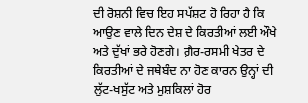ਦੀ ਰੋਸ਼ਨੀ ਵਿਚ ਇਹ ਸਪੱਸ਼ਟ ਹੋ ਰਿਹਾ ਹੈ ਕਿ ਆਉਣ ਵਾਲੇ ਦਿਨ ਦੇਸ਼ ਦੇ ਕਿਰਤੀਆਂ ਲਈ ਔਖੇ ਅਤੇ ਦੁੱਖਾਂ ਭਰੇ ਹੋਣਗੇ। ਗ਼ੈਰ-ਰਸਮੀ ਖੇਤਰ ਦੇ ਕਿਰਤੀਆਂ ਦੇ ਜਥੇਬੰਦ ਨਾ ਹੋਣ ਕਾਰਨ ਉਨ੍ਹਾਂ ਦੀ ਲੁੱਟ-ਖਸੁੱਟ ਅਤੇ ਮੁਸ਼ਕਿਲਾਂ ਹੋਰ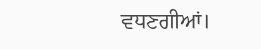ਵਧਣਗੀਆਂ।